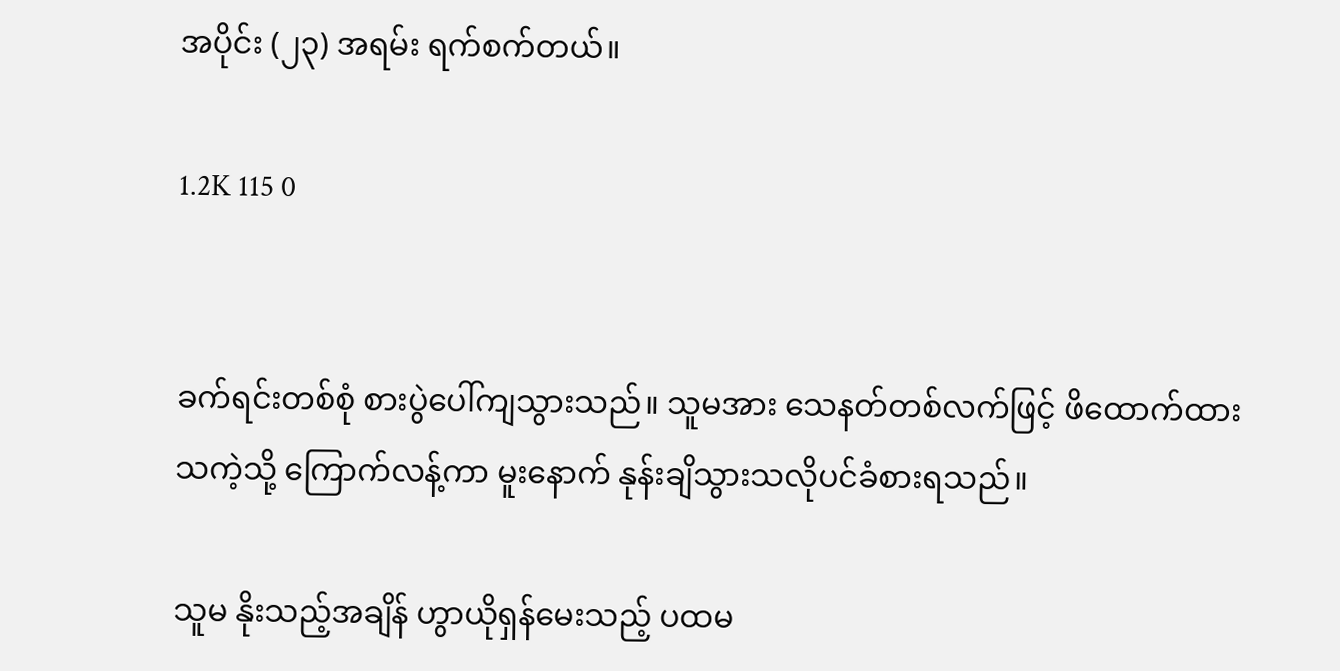အပိုင်း (၂၃) အရမ်း ရက်စက်တယ်။

1.2K 115 0


ခက်ရင်းတစ်စုံ စားပွဲပေါ်ကျသွားသည်။ သူမအား သေနတ်တစ်လက်ဖြင့် ဖိထောက်ထားသကဲ့သို့ ကြောက်လန့်ကာ မူးနောက် နုန်းချိသွားသလိုပင်ခံစားရသည်။

သူမ နိုးသည့်အချိန် ဟွာယိုရှန်မေးသည့် ပထမ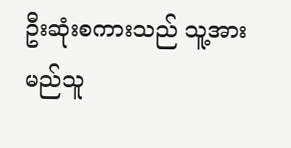ဦးဆုံးစကားသည် သူ့အား မည်သူ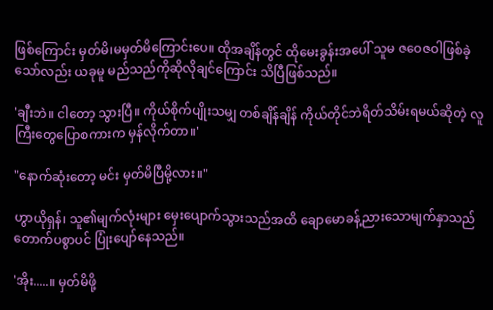ဖြစ်‌ကြောင်း မှတ်မိ၊မမှတ်မိကြောင်းပေ။ ထိုအချိန်တွင် ထိုမေးခွန်းအပေါ် သူမ ဇဝေဇဝါဖြစ်ခဲ့သော်လည်း ယခုမူ မည်သည်ကိုဆိုလိုချင်ကြောင်း သိပြီဖြစ်သည်။

'ချီးဘဲ။ ငါတော့ သွားပြီ။ ကိုယ်စိုက်ပျိုးသမျှ တစ်ချိန်ချိန် ကိုယ်တိုင်ဘဲရိတ်သိမ်းရမယ်ဆိုတဲ့ လူကြီးတွေပြောစကားက မှန်လိုက်တာ။'

"နောက်ဆုံးတော့ မင်း မှတ်မိပြီမို့လား။"

ဟွာယိုရှန်၊ သူ၏မျက်လုံးများ မှေးပျောက်သွားသည်အထိ ချောမောခန့်ညားသောမျက်နှာသည် တောက်ပစွာပင် ပြုံးပျော်နေသည်။

'အိုး.....။ မှတ်မိဖို့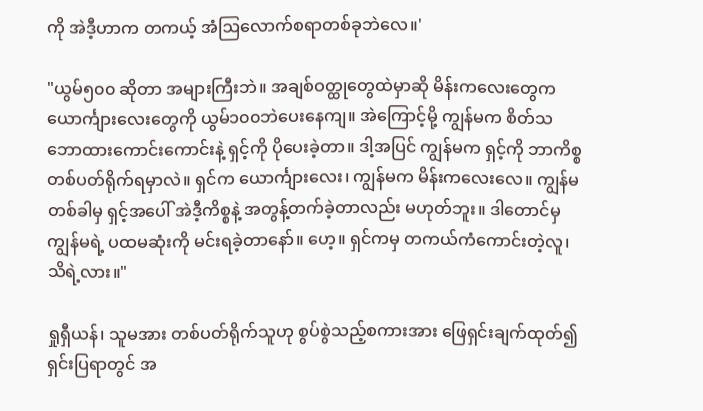ကို အဲဒီ့ဟာက တကယ့် အံဩ‌လောက်စရာတစ်ခုဘဲလေ။'

"ယွမ်၅၀၀ ဆိုတာ အများကြီးဘဲ။ အချစ်ဝတ္ထုတွေထဲမှာဆို မိန်းကလေးတွေက ယောင်္ကျားလေးတွေကို ယွမ်၁၀၀ဘဲပေးနေကျ။ အဲကြောင့်မို့ ကျွန်မက စိတ်သဘောထားကောင်းကောင်းနဲ့ ရှင့်ကို ပိုပေးခဲ့တာ။ ဒါ့အပြင် ကျွန်မက ရှင့်ကို ဘာကိစ္စ တစ်ပတ်ရိုက်ရမှာလဲ။ ရှင်က ယောင်္ကျားလေး၊ ကျွန်မက မိန်းကလေးလေ။ ကျွန်မ တစ်ခါမှ ရှင့်အပေါ် အဲဒီ့ကိစ္စနဲ့ အတွန့်တက်ခဲ့တာလည်း မဟုတ်ဘူး။ ဒါတောင်မှ ကျွန်မရဲ့ ပထမဆုံးကို မင်းရခဲ့တာ‌နော်။ ဟေ့။ ရှင်ကမှ တကယ်ကံကောင်းတဲ့လူ၊ သိရဲ့လား။"

ရှုရှီယန်၊ သူမအား တစ်ပတ်ရိုက်သူဟု စွပ်စွဲသည့်စကားအား ဖြေရှင်းချက်ထုတ်၍ ရှင်းပြရာတွင် အ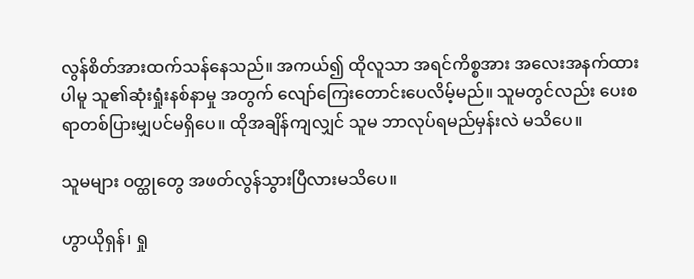လွန်စိတ်အားထက်သန်နေသည်။ အကယ်၍ ထိုလူသာ အရင်ကိစ္စအား အလေးအနက်ထားပါမူ သူ၏ဆုံးရှုံးနစ်နာမှု အတွက် လျော်ကြေးတောင်းပေလိမ့်မည်။ သူမတွင်လည်း ပေးစရာတစ်ပြားမျှပင်မရှိပေ။ ထိုအချိန်ကျလျှင် သူမ ဘာလုပ်ရမည်မှန်းလဲ မသိ‌‌ပေ။

သူမများ ဝတ္ထုတွေ အဖတ်လွန်သွားပြီလားမသိပေ။

ဟွာယိုရှန်၊ ရှု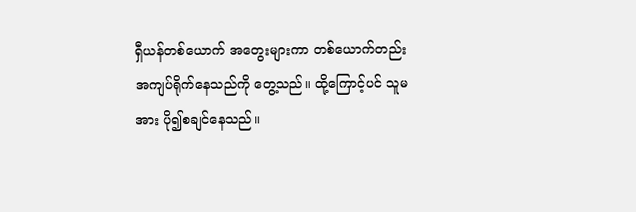ရှီယန်တစ်ယောက် အတွေးများကာ တစ်ယောက်တည်း အကျပ်ရိုက်နေသည်ကို တွေ့သည်။ ထို့ကြောင့်ပင် သူမအား ပို၍စချင်နေသည်။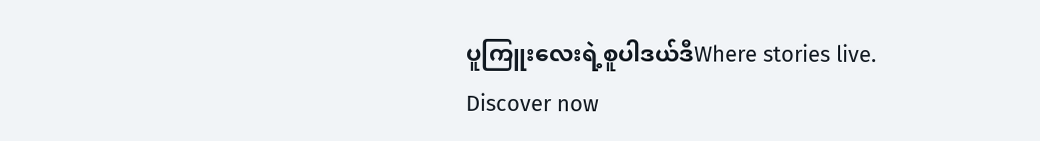ပူကြူးလေးရဲ့စူပါဒယ်ဒီWhere stories live. Discover now